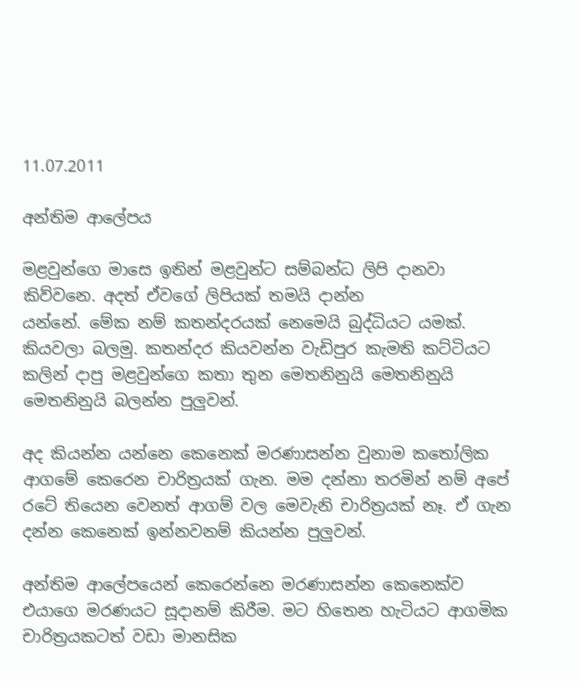11.07.2011

අන්තිම ආලේපය

මළවුන්ගෙ මාසෙ ඉතින් මළවුන්ට සම්බන්ධ ලිපි දානවා කිව්වනෙ. අදත් ඒවගේ ලිපියක් තමයි දාන්න
යන්නේ. මේක නම් කතන්දරයක් නෙමෙයි බුද්ධියට යමක්. කියවලා බලමු. කතන්දර කියවන්න වැඩිපුර කැමති කට්ටියට කලින් දාපු මළවුන්ගෙ කතා තුන මෙතනිනුයි මෙතනිනුයි මෙතනිනුයි බලන්න පුලුවන්.

අද කියන්න යන්නෙ කෙනෙක් මරණාසන්න වුනාම කතෝලික ආගමේ කෙරෙන චාරිත්‍රයක් ගැන. මම දන්නා තරමින් නම් අපේ රටේ තියෙන වෙනත් ආගම් වල මෙවැනි චාරිත්‍රයක් නෑ. ඒ ගැන දන්න කෙනෙක් ඉන්නවනම් කියන්න පුලුවන්.

අන්තිම ආලේපයෙන් කෙරෙන්නෙ මරණාසන්න කෙනෙක්ව එයාගෙ මරණයට සූදානම් කිරීම. මට හිතෙන හැටියට ආගමික චාරිත්‍රයකටත් වඩා මානසික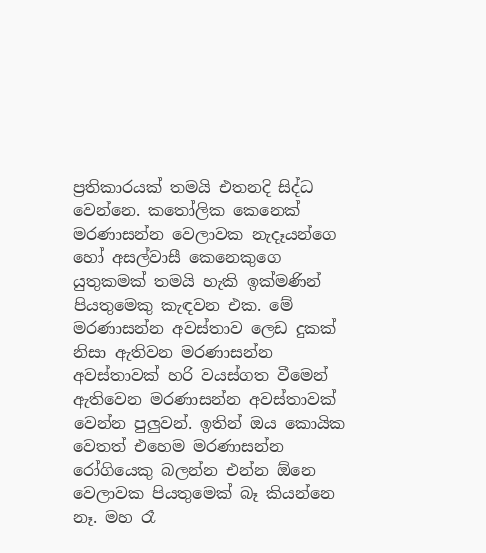ප්‍රතිකාරයක් තමයි එතනදි සිද්ධ වෙන්නෙ. කතෝලික කෙනෙක් මරණාසන්න වෙලාවක නැදෑයන්ගෙ හෝ අසල්වාසී කෙනෙකුගෙ යුතුකමක් තමයි හැකි ඉක්මණින් පියතුමෙකු කැඳවන එක. මේ මරණාසන්න අවස්තාව ලෙඩ දුකක් නිසා ඇතිවන මරණාසන්න අවස්තාවක් හරි වයස්ගත වීමෙන් ඇතිවෙන මරණාසන්න අවස්තාවක් වෙන්න පුලුවන්. ඉතින් ඔය කොයික වෙතත් එහෙම මරණාසන්න රෝගියෙකු බලන්න එන්න ඕනෙ වෙලාවක පියතුමෙක් බෑ කියන්නෙ නෑ. මහ රෑ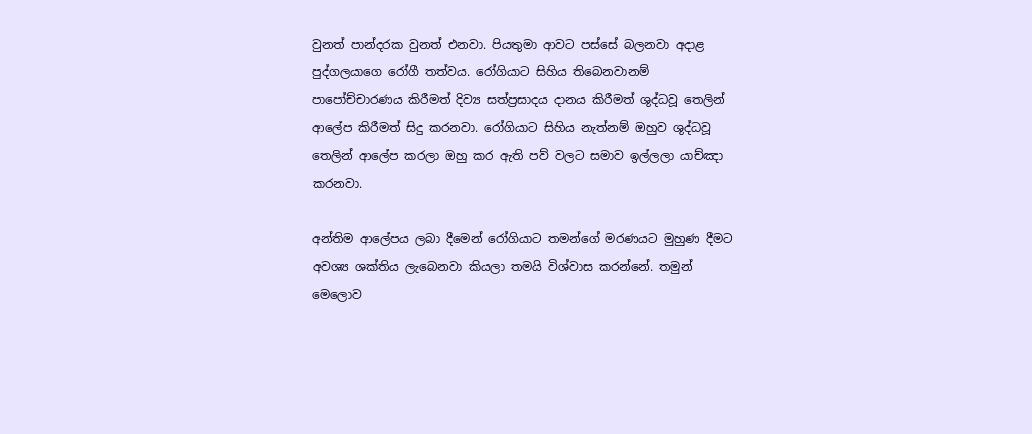වුනත් පාන්දරක වුනත් එනවා. පියතුමා ආවට පස්සේ බලනවා අදාළ පුද්ගලයාගෙ රෝගී තත්වය. රෝගියාට සිහිය තිබෙනවානම් පාපෝච්චාරණය කිරීමත් දිව්‍ය සත්ප්‍රසාදය දානය කිරීමත් ශුද්ධවූ තෙලින් ආලේප කිරීමත් සිදු කරනවා. රෝගියාට සිහිය නැත්නම් ඔහුව ශුද්ධවූ තෙලින් ආලේප කරලා ඔහු කර ඇති පව් වලට සමාව ඉල්ලලා යාච්ඤා කරනවා.

අන්තිම ආලේපය ලබා දීමෙන් රෝගියාට තමන්ගේ මරණයට මුහුණ දීමට අවශ්‍ය ශක්තිය ලැබෙනවා කියලා තමයි විශ්වාස කරන්නේ. තමුන් මෙලොව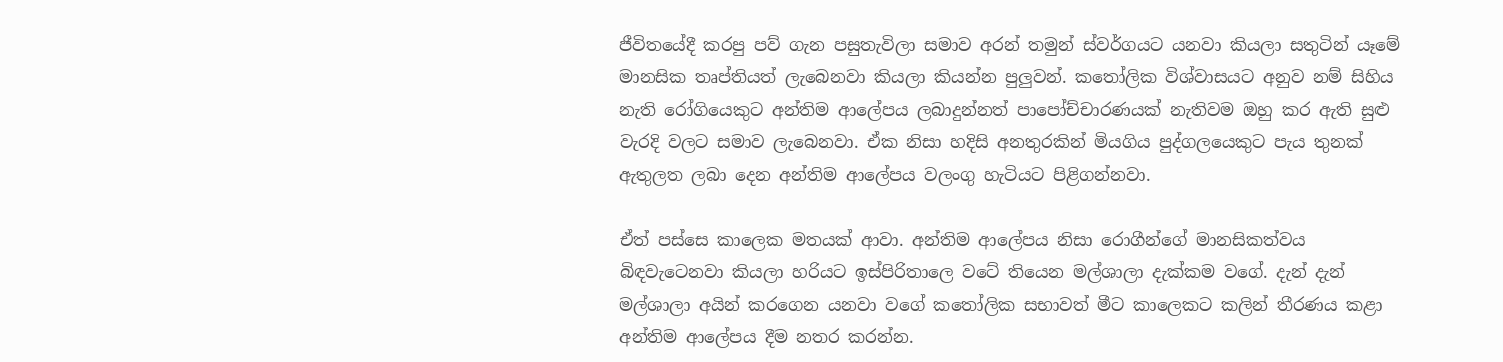ජීවිතයේදී කරපු පව් ගැන පසුතැවිලා සමාව අරන් තමුන් ස්වර්ගයට යනවා කියලා සතුටින් යෑමේ මානසික තෘප්තියත් ලැබෙනවා කියලා කියන්න පුලුවන්. කතෝලික විශ්වාසයට අනුව නම් සිහිය නැති රෝගියෙකුට අන්තිම ආලේපය ලබාදුන්නත් පාපෝච්චාරණයක් නැතිවම ඔහු කර ඇති සුළු වැරදි වලට සමාව ලැබෙනවා. ඒක නිසා හදිසි අනතුරකින් මියගිය පුද්ගලයෙකුට පැය තුනක් ඇතුලත ලබා දෙන අන්තිම ආලේපය වලංගු හැටියට පිළිගන්නවා.

ඒත් පස්සෙ කාලෙක මතයක් ආවා. අන්තිම ආලේපය නිසා රොගීන්ගේ මානසිකත්වය බිඳවැටෙනවා කියලා හරියට ඉස්පිරිතාලෙ වටේ තියෙන මල්ශාලා දැක්කම වගේ. දැන් දැන් මල්ශාලා අයින් කරගෙන යනවා වගේ කතෝලික සභාවත් මීට කාලෙකට කලින් තීරණය කළා අන්තිම ආලේපය දීම නතර කරන්න.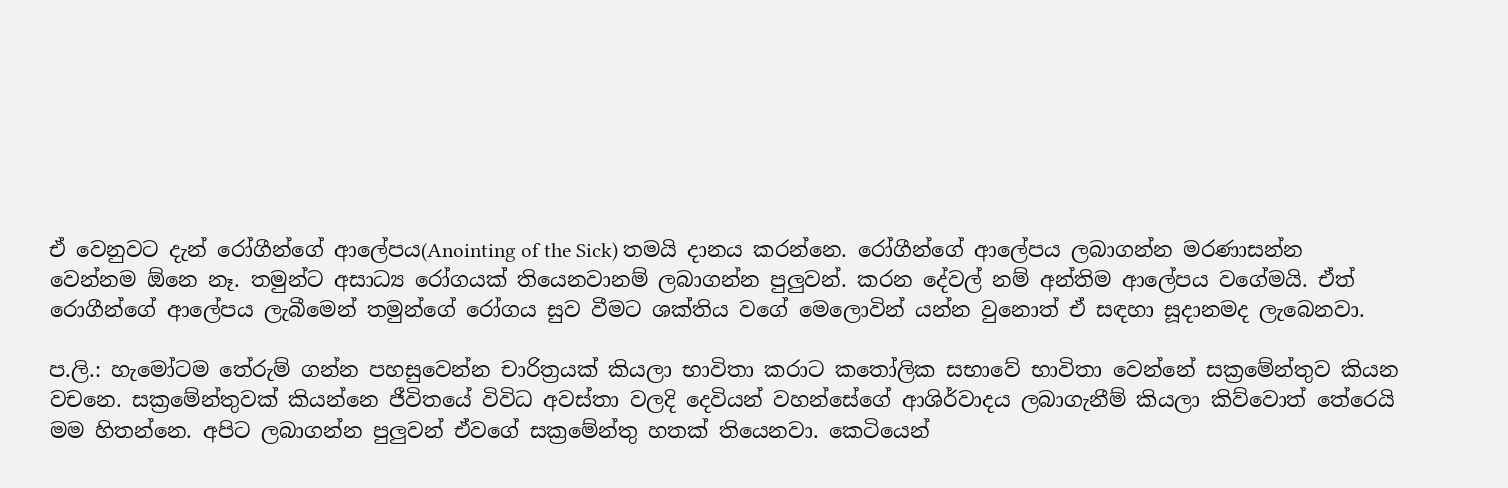ඒ වෙනුවට දැන් රෝගීන්ගේ ආලේපය(Anointing of the Sick) තමයි දානය කරන්නෙ. රෝගීන්ගේ ආලේපය ලබාගන්න මරණාසන්න වෙන්නම ඕනෙ නෑ. තමුන්ට අසාධ්‍ය රෝගයක් තියෙනවානම් ලබාගන්න පුලුවන්. කරන දේවල් නම් අන්තිම ආලේපය වගේමයි. ඒත් රොගීන්ගේ ආලේපය ලැබීමෙන් තමුන්ගේ රෝගය සුව වීමට ශක්තිය වගේ මෙලොවින් යන්න වුනොත් ඒ සඳහා සූදානමද ලැබෙනවා.

ප.ලි.: හැමෝටම තේරුම් ගන්න පහසුවෙන්න චාරිත්‍රයක් කියලා භාවිතා කරාට කතෝලික සභාවේ භාවිතා වෙන්නේ සක්‍රමේන්තුව කියන වචනෙ. සක්‍රමේන්තුවක් කියන්නෙ ජීවිතයේ විවිධ අවස්තා වලදි දෙවියන් වහන්සේගේ ආශිර්වාදය ලබාගැනීම් කියලා කිව්වොත් තේරෙයි මම හිතන්නෙ. අපිට ලබාගන්න පුලුවන් ඒවගේ සක්‍රමේන්තු හතක් තියෙනවා. කෙටියෙන්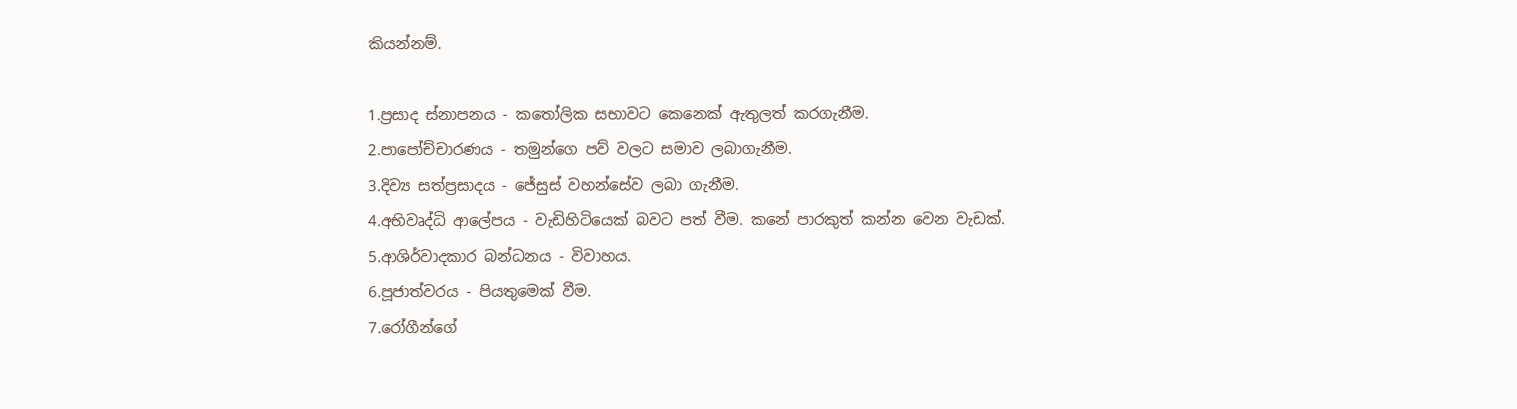කියන්නම්.

1.ප්‍රසාද ස්නාපනය - කතෝලික සභාවට කෙනෙක් ඇතුලත් කරගැනීම.
2.පාපෝච්චාරණය - තමුන්ගෙ පව් වලට සමාව ලබාගැනීම.
3.දිව්‍ය සත්ප්‍රසාදය - ජේසුස් වහන්සේව ලබා ගැනීම.
4.අභිවෘද්ධි ආලේපය - වැඩිහිටියෙක් බවට පත් වීම. කනේ පාරකුත් කන්න වෙන වැඩක්.
5.ආශිර්වාදකාර බන්ධනය - විවාහය.
6.පූජාත්වරය - පියතුමෙක් වීම.
7.රෝගීන්ගේ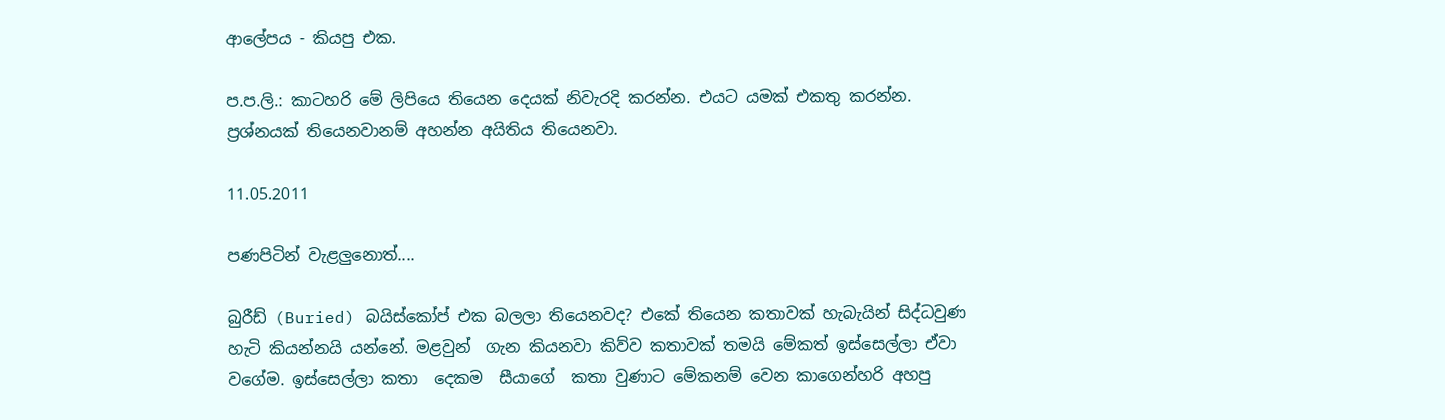ආලේපය - කියපු එක.

ප.ප.ලි.: කාටහරි මේ ලිපියෙ තියෙන දෙයක් නිවැරදි කරන්න. එයට යමක් එකතු කරන්න. ප්‍රශ්නයක් තියෙනවානම් අහන්න අයිතිය තියෙනවා.

11.05.2011

පණපිටින් වැළලුනොත්....

බුරීඩ් (Buried) බයිස්කෝප් එක බලලා තියෙනවද? එකේ තියෙන කතාවක් හැබැයින් සිද්ධවුණ හැටි කියන්නයි යන්නේ. මළවුන්  ගැන කියනවා කිව්ව කතාවක් තමයි මේකත් ඉස්සෙල්ලා ඒවා වගේම. ඉස්සෙල්ලා කතා  දෙකම  සීයාගේ  කතා වුණාට මේකනම් වෙන කාගෙන්හරි අහපු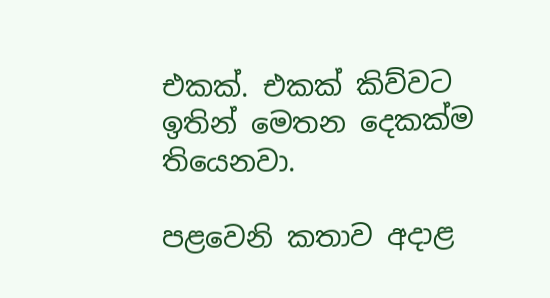එකක්. එකක් කිව්වට ඉතින් මෙතන දෙකක්ම තියෙනවා.

පළවෙනි කතාව අදාළ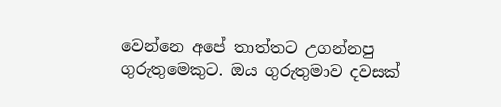වෙන්නෙ අපේ තාත්තට උගන්නපු ගුරුතුමෙකුට. ඔය ගුරුතුමාව දවසක්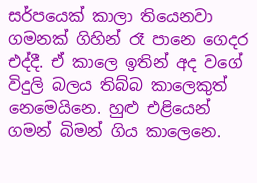සර්පයෙක් කාලා තියෙනවා ගමනක් ගිහින් රෑ පානෙ ගෙදර එද්දී. ඒ කාලෙ ඉතින් අද වගේ විදුලි බලය තිබ්බ කාලෙකුත් නෙමෙයිනෙ. හුළු එළියෙන් ගමන් බිමන් ගිය කාලෙනෙ.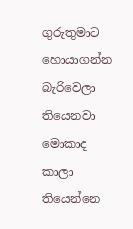ගුරුතුමාට හොයාගන්න බැරිවෙලා තියෙනවා මොකාද කාලා තියෙන්නෙ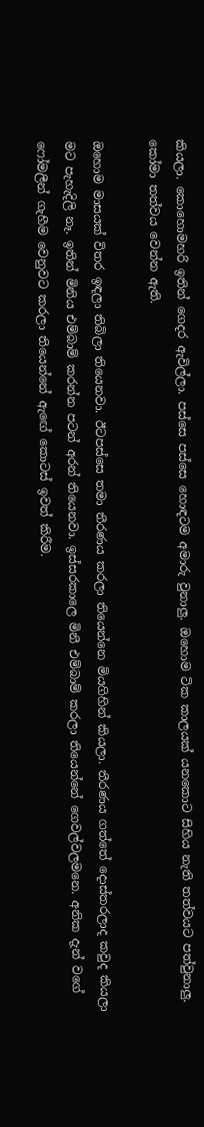කියලා. කොහොමහරි ඉතින් ගෙදර ඇවිල්ලා. පස්සෙ පස්සෙ හොඳටම අමාරු වුනාලු. ඔහොම ටික කාලයක් යනකොට සිහිය නැති තත්වයට පත්වුනාලු. කෝමා තත්වය වෙන්න ඇති.

ඔහොම මාසයක් විතර ඉඳලා තිබිලා තියෙනවා. ඊටපස්සෙ තමා තීරණය කරලා තියෙන්නෙ මියගිහින් කියලා. තීරණය ගත්තේ දොස්තරලාද කවුද කියලා මට පැහැදිලි නෑ. ඉතින් මිනිය එම්බාම් කරන්න පටන් අරන් තියෙනවා. ඉස්සරකාලෙ මිනී එම්බාම් කරලා තියෙන්නේ ගෙවල්වලමනෙ. අනික දැන් වගේ ෆෝමලීන් ගැහීම වෙනුවට කරලා තියෙන්නේ ඇඟේ කොටස් ඉවත් කිරීම.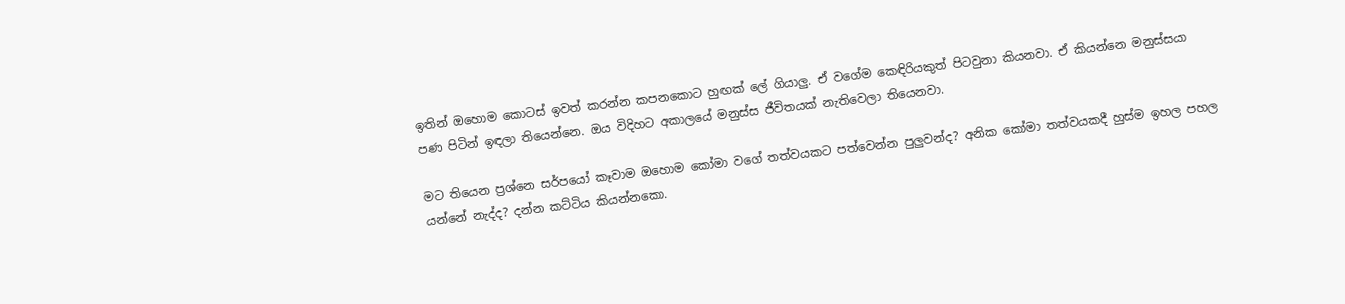ඉතින් ඔහොම කොටස් ඉවත් කරන්න කපනකොට හුඟක් ලේ ගියාලු. ඒ වගේම කෙඳිරියකුත් පිටවුනා කියනවා. ඒ කියන්නෙ මනුස්සයා පණ පිටින් ඉඳලා තියෙන්නෙ. ඔය විදිහට අකාලයේ මනුස්ස ජීවිතයක් නැතිවෙලා තියෙනවා.

මට තියෙන ප්‍රශ්නෙ සර්පයෝ කෑවාම ඔහොම කෝමා වගේ තත්වයකට පත්වෙන්න පුලුවන්ද? අනික කෝමා තත්වයකදී හුස්ම ඉහල පහල යන්නේ නැද්ද? දන්න කට්ටිය කියන්නකො.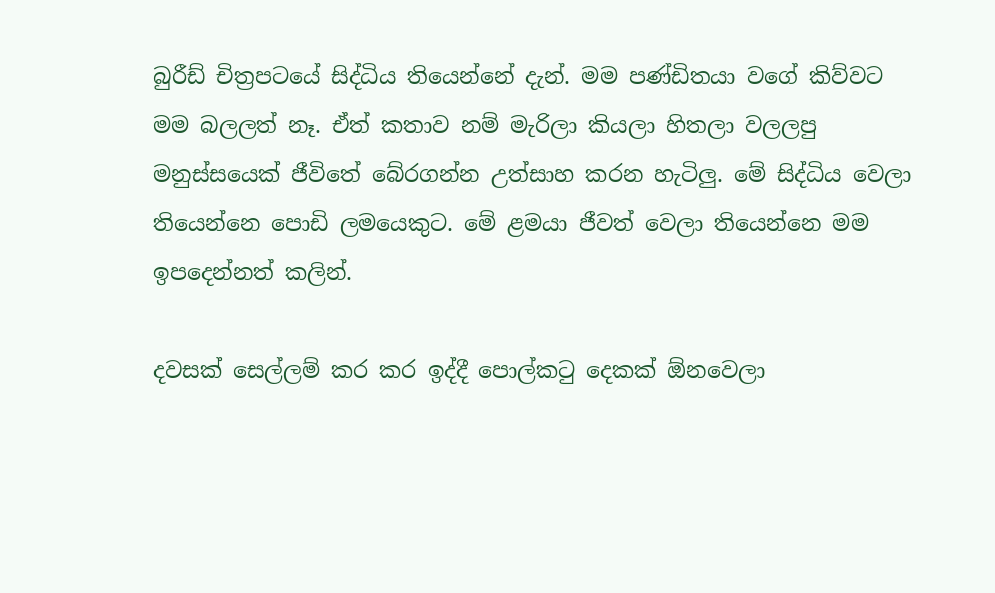බුරීඩ් චිත්‍රපටයේ සිද්ධිය තියෙන්නේ දැන්. මම පණ්ඩිතයා වගේ කිව්වට මම බලලත් නෑ. ඒත් කතාව නම් මැරිලා කියලා හිතලා වලලපු මනුස්සයෙක් ජීවිතේ බේරගන්න උත්සාහ කරන හැටිලු. මේ සිද්ධිය වෙලා තියෙන්නෙ පොඩි ලමයෙකුට. මේ ළමයා ජීවත් වෙලා තියෙන්නෙ මම ඉපදෙන්නත් කලින්.

දවසක් සෙල්ලම් කර කර ඉද්දී පොල්කටු දෙකක් ඕනවෙලා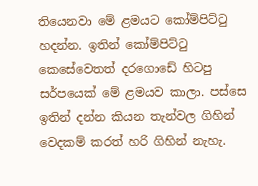තියෙනවා මේ ළමයට කෝම්පිට්ටු හදන්න. ඉතින් කෝම්පිට්ටු කෙසේවෙතත් දරගොඩේ හිටපු සර්පයෙක් මේ ළමයව කාලා. පස්සෙ ඉතින් දන්න කියන තැන්වල ගිහින් වෙදකම් කරත් හරි ගිහින් නැහැ.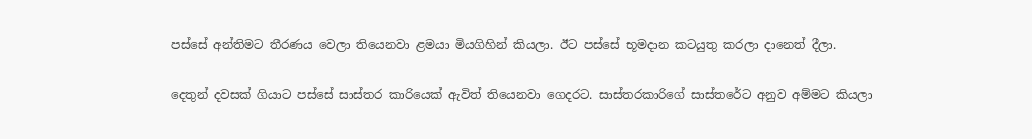පස්සේ අන්තිමට තීරණය වෙලා තියෙනවා ළමයා මියගිහින් කියලා. ඊට පස්සේ භූමදාන කටයුතු කරලා දානෙත් දීලා.

දෙතුන් දවසක් ගියාට පස්සේ සාස්තර කාරියෙක් ඇවිත් තියෙනවා ගෙදරට. සාස්තරකාරිගේ සාස්තරේට අනුව අම්මට කියලා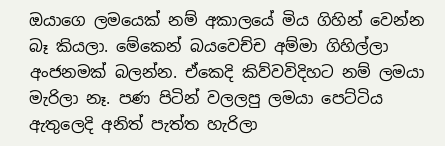ඔයාගෙ ලමයෙක් නම් අකාලයේ මිය ගිහින් වෙන්න බෑ කියලා. මේකෙන් බයවෙච්ච අම්මා ගිහිල්ලා අංජනමක් බලන්න. ඒකෙදි කිව්වවිදිහට නම් ලමයා මැරිලා නෑ. පණ පිටින් වලලපු ලමයා පෙට්ටිය ඇතුලෙදි අනිත් පැත්ත හැරිලා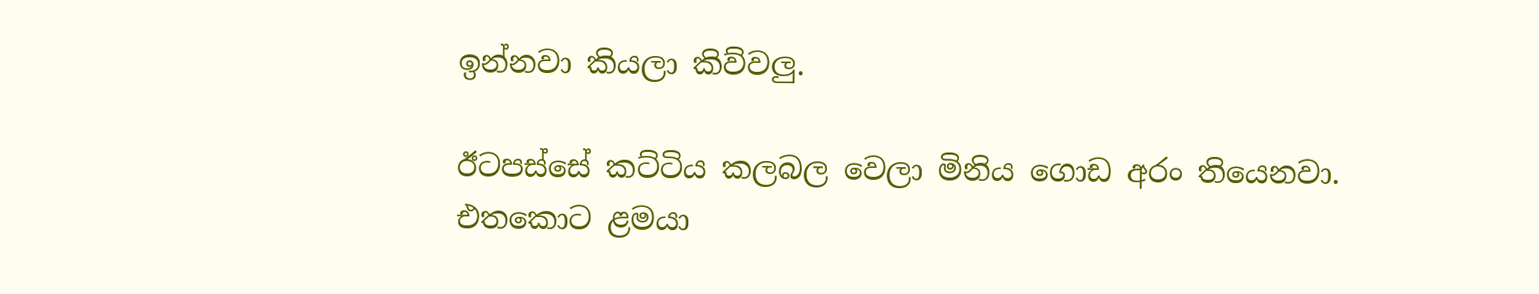ඉන්නවා කියලා කිව්වලු.

ඊටපස්සේ කට්ටිය කලබල වෙලා මිනිය ගොඩ අරං තියෙනවා. එතකොට ළමයා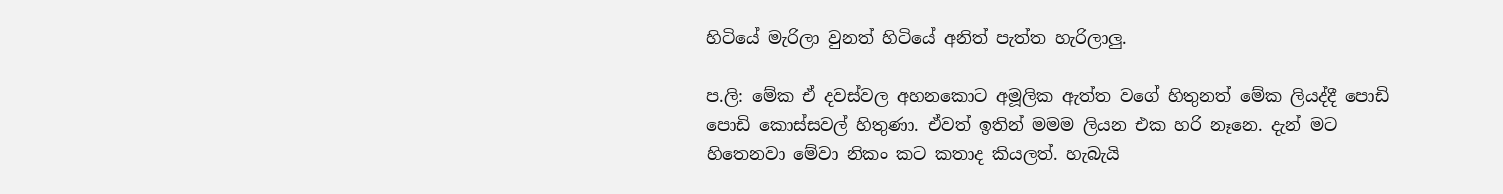හිටියේ මැරිලා වුනත් හිටියේ අනිත් පැත්ත හැරිලාලු.

ප.ලි: මේක ඒ දවස්වල අහනකොට අමූලික ඇත්ත වගේ හිතුනත් මේක ලියද්දී පොඩි පොඩි කොස්සවල් හිතුණා. ඒවත් ඉතින් මමම ලියන එක හරි නෑනෙ. දැන් මට හිතෙනවා මේවා නිකං කට කතාද කියලත්. හැබැයි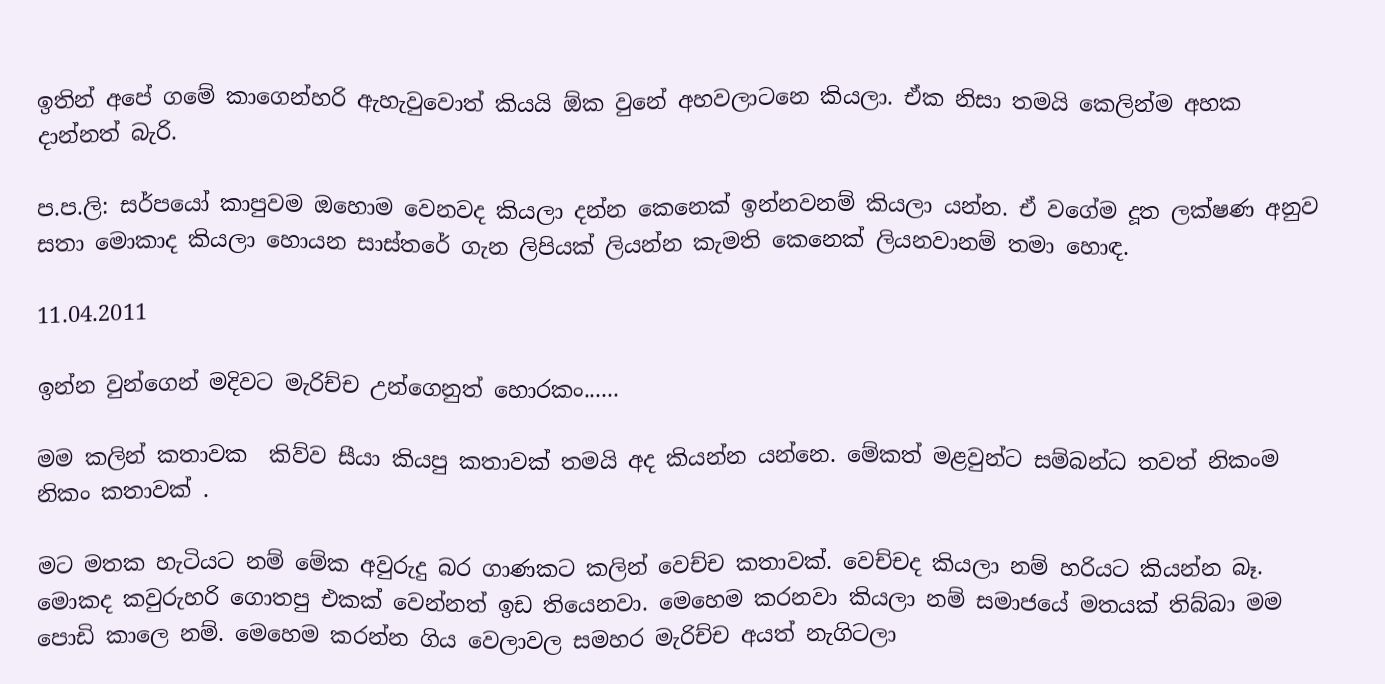ඉතින් අපේ ගමේ කාගෙන්හරි ඇහැවුවොත් කියයි ඕක වුනේ අහවලාටනෙ කියලා. ඒක නිසා තමයි කෙලින්ම අහක දාන්නත් බැරි.

ප.ප.ලි: සර්පයෝ කාපුවම ඔහොම වෙනවද කියලා දන්න කෙනෙක් ඉන්නවනම් කියලා යන්න. ඒ වගේම දූත ලක්ෂණ අනුව සතා මොකාද කියලා හොයන සාස්තරේ ගැන ලිපියක් ලියන්න කැමති කෙනෙක් ලියනවානම් තමා හොඳ.

11.04.2011

ඉන්න වුන්ගෙන් මදිවට මැරිච්ච උන්ගෙනුත් හොරකං......

මම කලින් කතාවක  කිව්ව සීයා කියපු කතාවක් තමයි අද කියන්න යන්නෙ. මේකත් මළවුන්ට සම්බන්ධ තවත් නිකංම නිකං කතාවක් .

මට මතක හැටියට නම් මේක අවුරුදු බර ගාණකට කලින් වෙච්ච කතාවක්. වෙච්චද කියලා නම් හරියට කියන්න බෑ. මොකද කවුරුහරි ගොතපු එකක් වෙන්නත් ඉඩ තියෙනවා. මෙහෙම කරනවා කියලා නම් සමාජයේ මතයක් තිබ්බා මම පොඩි කාලෙ නම්. මෙහෙම කරන්න ගිය වෙලාවල සමහර මැරිච්ච අයත් නැගිටලා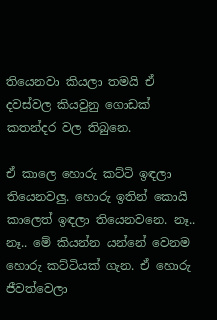තියෙනවා කියලා තමයි ඒ දවස්වල කියවුනු ගොඩක් කතන්දර වල තිබුනෙ.

ඒ කාලෙ හොරු කට්ටි ඉඳලා තියෙනවලු. හොරු ඉතින් කොයි කාලෙත් ඉඳලා තියෙනවනෙ. නෑ.. නෑ.. මේ කියන්න යන්නේ වෙනම හොරු කට්ටියක් ගැන. ඒ හොරු ජීවත්වෙලා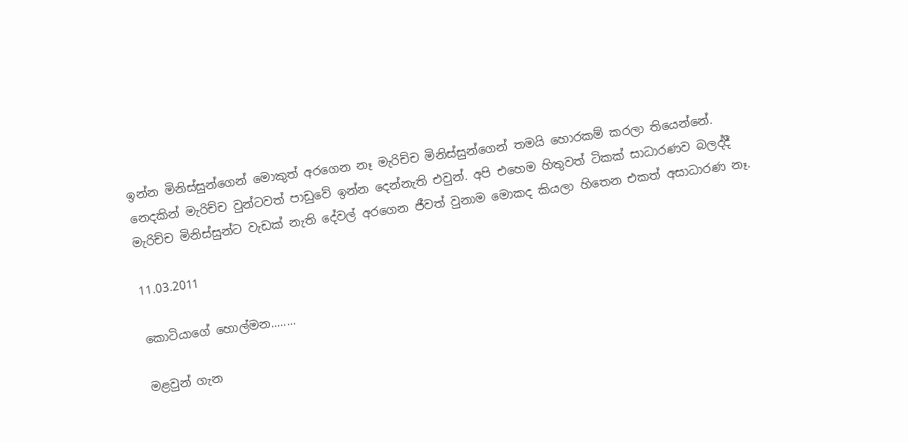ඉන්න මිනිස්සුන්ගෙන් මොකුත් අරගෙන නෑ මැරිච්ච මිනිස්සුන්ගෙන් තමයි හොරකම් කරලා තියෙන්නේ. නෙදකින් මැරිච්ච වුන්ටවත් පාඩුවේ ඉන්න දෙන්නැති එවුන්. අපි එහෙම හිතුවත් ටිකක් සාධාරණව බලද්දී මැරිච්ච මිනිස්සුන්ට වැඩක් නැති දේවල් අරගෙන ජීවත් වුනාම මොකද කියලා හිතෙන එකත් අසාධාරණ නෑ.

11.03.2011

කොටියාගේ හොල්මන........

මළවුන් ගැන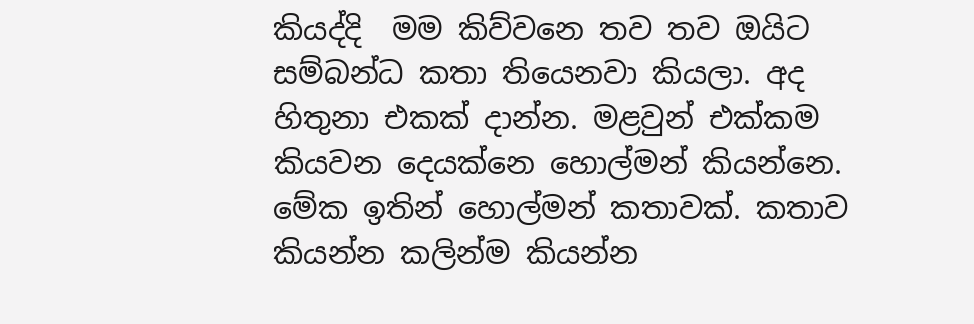කියද්දි  මම කිව්වනෙ තව තව ඔයිට සම්බන්ධ කතා තියෙනවා කියලා. අද හිතුනා එකක් දාන්න. මළවුන් එක්කම කියවන දෙයක්නෙ හොල්මන් කියන්නෙ. මේක ඉතින් හොල්මන් කතාවක්. කතාව කියන්න කලින්ම කියන්න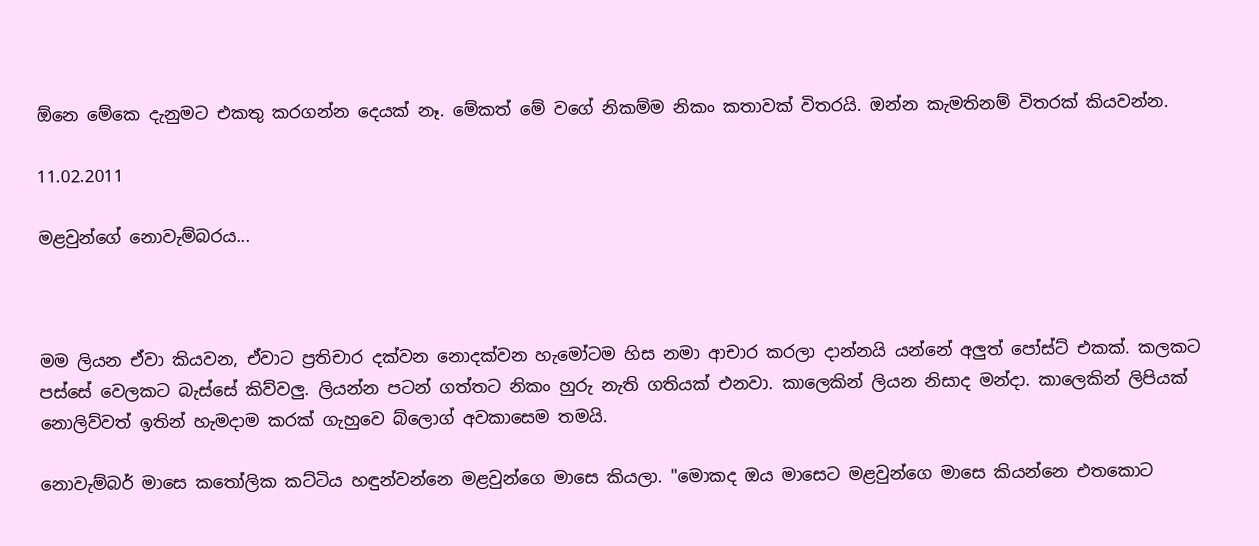ඕනෙ මේකෙ දැනුමට එකතු කරගන්න දෙයක් නෑ. මේකත් මේ වගේ නිකම්ම නිකං කතාවක් විතරයි. ඔන්න කැමතිනම් විතරක් කියවන්න.

11.02.2011

මළවුන්ගේ නොවැම්බරය...



මම ලියන ඒවා කියවන, ඒවාට ප්‍රතිචාර දක්වන නොදක්වන හැමෝටම හිස නමා ආචාර කරලා දාන්නයි යන්නේ අලුත් පෝස්ට් එකක්. කලකට පස්සේ වෙලකට බැස්සේ කිව්වලු. ලියන්න පටන් ගත්තට නිකං හුරු නැති ගතියක් එනවා. කාලෙකින් ලියන නිසාද මන්දා. කාලෙකින් ලිපියක් නොලිව්වත් ඉතින් හැමදාම කරක් ගැහුවෙ බ්ලොග් අවකාසෙම තමයි.

නොවැම්බර් මාසෙ කතෝලික කට්ටිය හඳුන්වන්නෙ මළවුන්ගෙ මාසෙ කියලා. "මොකද ඔය මාසෙට මළවුන්ගෙ මාසෙ කියන්නෙ එතකොට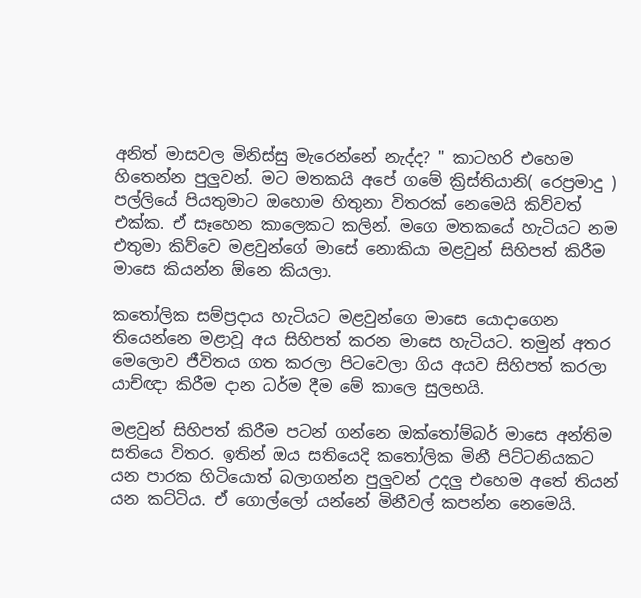අනිත් මාසවල මිනිස්සු මැරෙන්නේ නැද්ද? " කාටහරි එහෙම හිතෙන්න පුලුවන්. මට මතකයි අපේ ගමේ ක්‍රිස්තියානි( රෙප්‍රමාදු ) පල්ලියේ පියතුමාට ඔහොම හිතුනා විතරක් නෙමෙයි කිව්වත් එක්ක. ඒ සෑහෙන කාලෙකට කලින්. මගෙ මතකයේ හැටියට නම එතුමා කිව්වෙ මළවුන්ගේ මාසේ නොකියා මළවුන් සිහිපත් කිරීම මාසෙ කියන්න ඕනෙ කියලා.

කතෝලික සම්ප්‍රදාය හැටියට මළවුන්ගෙ මාසෙ යොදාගෙන තියෙන්නෙ මළාවූ අය සිහිපත් කරන මාසෙ හැටියට. තමුන් අතර මෙලොව ජීවිතය ගත කරලා පිටවෙලා ගිය අයව සිහිපත් කරලා යාච්ඥා කිරීම දාන ධර්ම දීම මේ කාලෙ සුලභයි.

මළවුන් සිහිපත් කිරීම පටන් ගන්නෙ ඔක්තෝම්බර් මාසෙ අන්තිම සතියෙ විතර. ඉතින් ඔය සතියෙදි කතෝලික මිනී පිට්ටනියකට යන පාරක හිටියොත් බලාගන්න පුලුවන් උදලු එහෙම අතේ තියන් යන කට්ටිය. ඒ ගොල්ලෝ යන්නේ මිනීවල් කපන්න නෙමෙයි.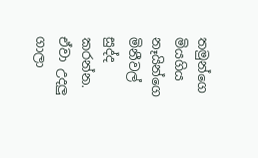තමුන්ගෙ මියගිය නෑයින්ගෙ මිනීවල් සුද්ද කරන්න. ඒවා උදලු ගාලා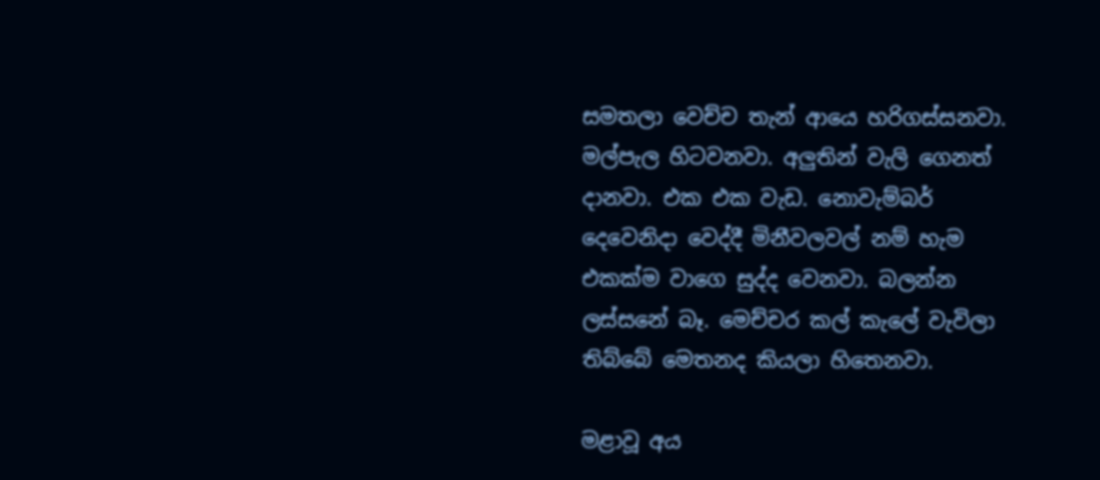සමතලා වෙච්ච තැන් ආයෙ හරිගස්සනවා. මල්පැල හිටවනවා. අලුතින් වැලි ගෙනත් දානවා. එක එක වැඩ. නොවැම්බර් දෙවෙනිදා වෙද්දී මිනීවලවල් නම් හැම එකක්ම වාගෙ සුද්ද වෙනවා. බලන්න ලස්සනේ බෑ. මෙච්චර කල් කැලේ වැවිලා තිබ්බේ මෙතනද කියලා හිතෙනවා.

මළාවූ අය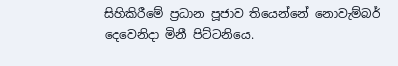සිහිකිරීමේ ප්‍රධාන පූජාව තියෙන්නේ නොවැම්බර් දෙවෙනිදා මිනී පිට්ටනියෙ.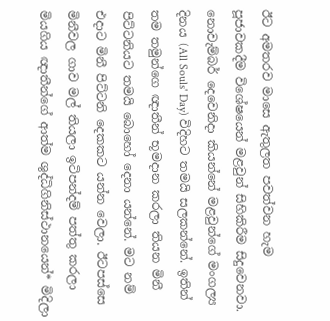ඊට අමතරව මාසෙ ඇතුලත පවත්වන හැම පූජාවකදීම විශේෂයෙන් මළවුන් සිහිකිරීම සිදුවෙනවා. නොවැම්බර් දෙවෙනිදා කියන්නේ මළවුන්ගේ මංගල්‍ය දිනය (All Souls' Day) විදිහට තමයි සලකන්නේ. ඉතින් තම තමුන්ගෙ ඥාතීන් භූමදාන කරලා තියන මිනී පිට්ටනියට තමයි බොහෝ දෙනා යන්නේ. මට නම් එදාට මිනී පිට්ටනි දෙකකට යන්න වෙලා. ඊටපස්සෙ මිනීවල ගාව මල් තියලා ඉටිපන්දම් පත්තු කරලා මියගිය ඥාතීන්ගේ ආත්ම ශුද්ධිගිනිස්ථානයෙන්* මිදිලා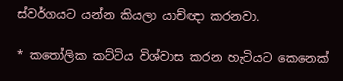ස්වර්ගයට යන්න කියලා යාච්ඥා කරනවා.

* කතෝලික කට්ටිය විශ්වාස කරන හැටියට කෙනෙක්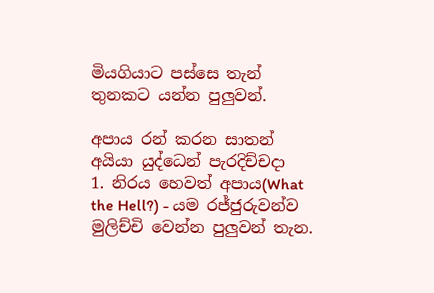මියගියාට පස්සෙ තැන් තුනකට යන්න පුලුවන්.

අපාය රන් කරන සාතන් අයියා යුද්ධෙන් පැරදිච්චදා
1. නිරය හෙවත් අපාය(What the Hell?) - යම රජ්ජුරුවන්ව මුලිච්චි වෙන්න පුලුවන් තැන.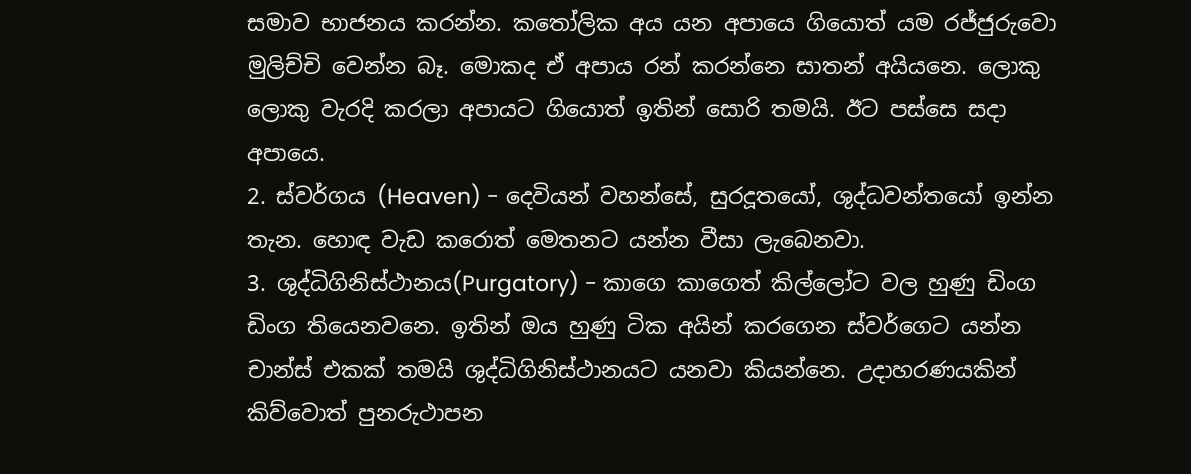සමාව භාජනය කරන්න. කතෝලික අය යන අපායෙ ගියොත් යම රජ්ජුරුවො මුලිච්චි වෙන්න බෑ. මොකද ඒ අපාය රන් කරන්නෙ සාතන් අයියනෙ. ලොකු ලොකු වැරදි කරලා අපායට ගියොත් ඉතින් සොරි තමයි. ඊට පස්සෙ සදා අපායෙ.
2. ස්වර්ගය (Heaven) - දෙවියන් වහන්සේ, සුරදූතයෝ, ශුද්ධවන්තයෝ ඉන්න තැන. හොඳ වැඩ කරොත් මෙතනට යන්න වීසා ලැබෙනවා.
3. ශුද්ධිගිනිස්ථානය(Purgatory) - කාගෙ කාගෙත් කිල්ලෝට වල හුණු ඩිංග ඩිංග තියෙනවනෙ. ඉතින් ඔය හුණු ටික අයින් කරගෙන ස්වර්ගෙට යන්න චාන්ස් එකක් තමයි ශුද්ධිගිනිස්ථානයට යනවා කියන්නෙ. උදාහරණයකින් කිව්වොත් පුනරුථාපන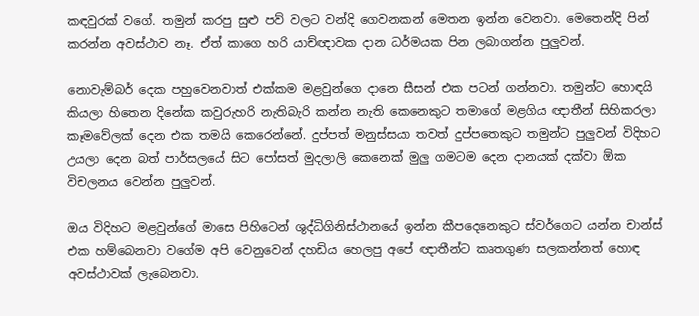කඳවුරක් වගේ. තමුන් කරපු සුළු පව් වලට වන්දි ගෙවනකන් මෙතන ඉන්න වෙනවා. මෙතෙන්දි පින් කරන්න අවස්ථාව නෑ. ඒත් කාගෙ හරි යාච්ඥාවක දාන ධර්මයක පින ලබාගන්න පුලුවන්.

නොවැම්බර් දෙක පහුවෙනවාත් එක්කම මළවුන්ගෙ දානෙ සීසන් එක පටන් ගන්නවා. තමුන්ට හොඳයි කියලා හිතෙන දිනේක කවුරුහරි නැතිබැරි කන්න නැති කෙනෙකුට තමාගේ මළගිය ඥාතීන් සිහිකරලා කෑමවේලක් දෙන එක තමයි කෙරෙන්නේ. දුප්පත් මනුස්සයා තවත් දුප්පතෙකුට තමුන්ට පුලුවන් විදිහට උයලා දෙන බත් පාර්සලයේ සිට පෝසත් මුදලාලි කෙනෙක් මුලු ගමටම දෙන දානයක් දක්වා ඕක විචලනය වෙන්න පුලුවන්.

ඔය විදිහට මළවුන්ගේ මාසෙ පිහිටෙන් ශුද්ධිගිනිස්ථානයේ ඉන්න කීපදෙනෙකුට ස්වර්ගෙට යන්න චාන්ස් එක හම්බෙනවා වගේම අපි වෙනුවෙන් දහඩිය හෙලපු අපේ ඥාතීන්ට කෘතගුණ සලකන්නත් හොඳ අවස්ථාවක් ලැබෙනවා.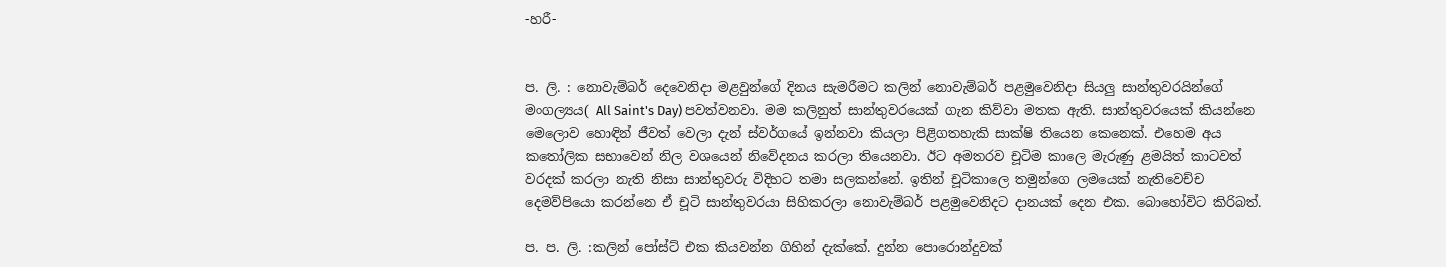-හරී-


ප. ලි. : නොවැම්බර් දෙවෙනිදා මළවුන්ගේ දිනය සැමරීමට කලින් නොවැම්බර් පළමුවෙනිදා සියලු සාන්තුවරයින්ගේ මංගල්‍යය( All Saint's Day) පවත්වනවා. මම කලිනුත් සාන්තුවරයෙක් ගැන කිව්වා මතක ඇති. සාන්තුවරයෙක් කියන්නෙ මෙලොව හොඳින් ජීවත් වෙලා දැන් ස්වර්ගයේ ඉන්නවා කියලා පිළිගතහැකි සාක්ෂි තියෙන කෙනෙක්. එහෙම අය කතෝලික සභාවෙන් නිල වශයෙන් නිවේදනය කරලා තියෙනවා. ඊට අමතරව චූටිම කාලෙ මැරුණු ළමයිත් කාටවත් වරදක් කරලා නැති නිසා සාන්තුවරු විදිහට තමා සලකන්නේ. ඉතින් චූටිකාලෙ තමුන්ගෙ ලමයෙක් නැතිවෙච්ච දෙමව්පියො කරන්නෙ ඒ චූටි සාන්තුවරයා සිහිකරලා නොවැම්බර් පළමුවෙනිදට දානයක් දෙන එක. බොහෝවිට කිරිබත්.

ප. ප. ලි. :කලින් පෝස්ට් එක කියවන්න ගිහින් දැක්කේ. දුන්න පොරොන්දුවක්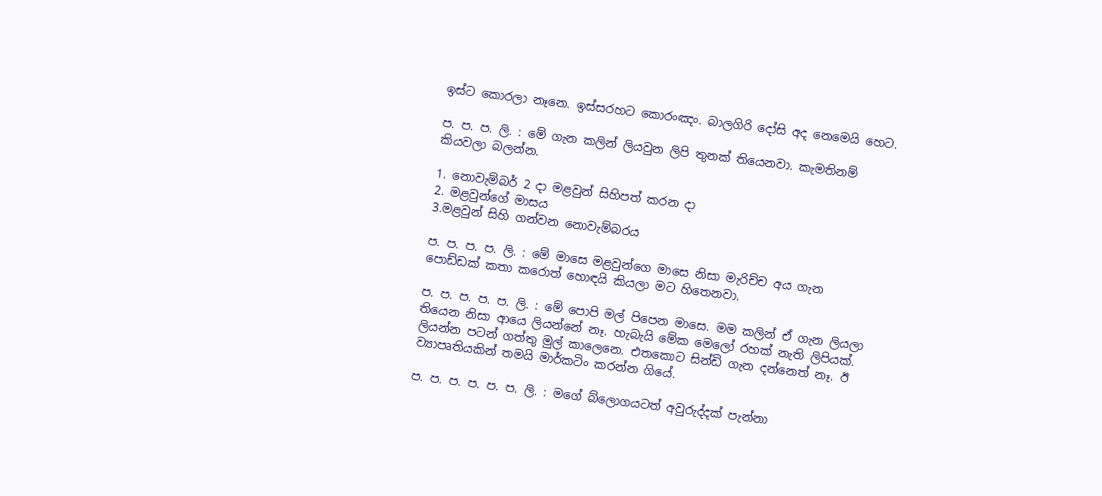ඉස්ට කොරලා නෑනෙ. ඉස්සරහට කොරංඤං. බාලගිරි දෝසි අද නෙමෙයි හෙට.

ප. ප. ප. ලි. : මේ ගැන කලින් ලියවුන ලිපි තුනක් තියෙනවා. කැමතිනම් කියවලා බලන්න.

1. නොවැම්බර් 2 දා මළවුන් සිහිපත් කරන දා
2. මළවුන්ගේ මාසය
3.මළවුන් සිහි ගන්වන නොවැම්බරය

ප. ප. ප. ප. ලි. : මේ මාසෙ මළවුන්ගෙ මාසෙ නිසා මැරිච්ච අය ගැන පොඩ්ඩක් කතා කරොත් හොඳයි කියලා මට හිතෙනවා.

ප. ප. ප. ප. ප. ලි. : මේ පොපි මල් පිපෙන මාසෙ. මම කලින් ඒ ගැන ලියලා තියෙන නිසා ආයෙ ලියන්නේ නෑ. හැබැයි මේක මෙලෝ රහක් නැති ලිපියක්. ලියන්න පටන් ගත්තු මුල් කාලෙනෙ. එතකොට සින්ඩි ගැන දන්නෙත් නෑ. ඊ ව්‍යාපෘතියකින් තමයි මාර්කටිං කරන්න ගියේ.

ප. ප. ප. ප. ප. ප. ලි. : මගේ බ්ලොගයටත් අවුරුද්දක් පැන්නා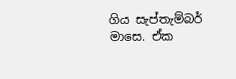ගිය සැප්තැම්බර් මාසෙ. ඒක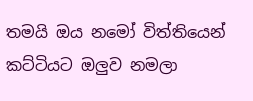තමයි ඔය නමෝ විත්තියෙන් කට්ටියට ඔලුව නමලා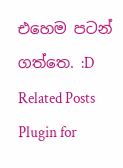එහෙම පටන් ගත්තෙ. :D
Related Posts Plugin for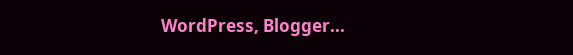WordPress, Blogger...